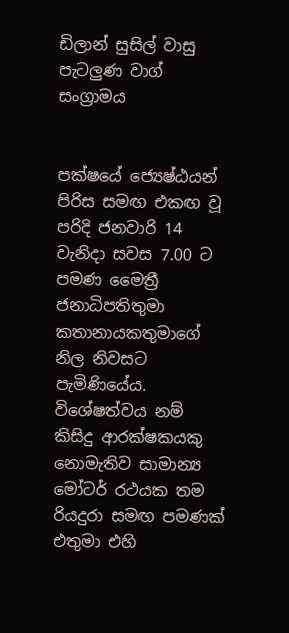ඩිලාන් සුසිල් වාසු පැටලුණ වාග් සංග්‍රාමය


පක්ෂයේ ජ්‍යෙෂ්ඨයන් පිරිස සමඟ එකඟ වූ පරිදි ජනවාරි 14 වැනිදා සවස 7.00 ට පමණ මෛත්‍රී ජනාධිපතිතුමා කතානායකතුමාගේ නිල නිවසට පැමිණියේය. විශේෂත්වය නම් කිසිදු ආරක්ෂකයකු නොමැතිව සාමාන්‍ය මෝටර් රථයක තම රියදුරා සමඟ පමණක් එතුමා එහි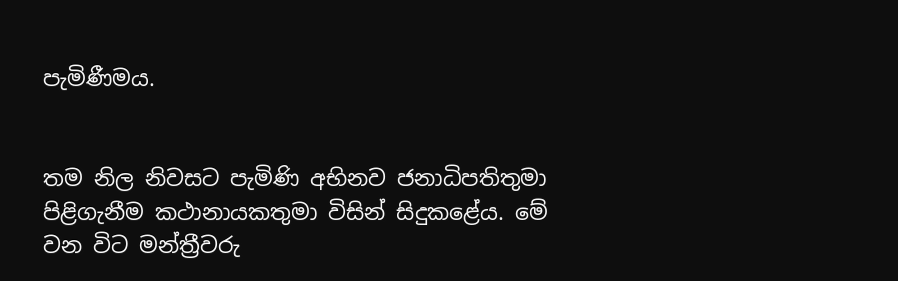පැමිණීමය.


තම නිල නිවසට පැමිණි අභිනව ජනාධිපතිතුමා පිළිගැනීම කථානායකතුමා විසින් සිදුකළේය. මේ වන විට මන්ත්‍රීවරු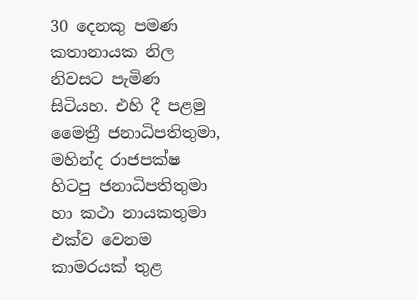30 දෙනකු පමණ කතානායක නිල නිවසට පැමිණ සිටියහ. එහි දී පළමු මෛත්‍රී ජනාධිපතිතුමා, මහින්ද රාජපක්ෂ හිටපු ජනාධිපතිතුමා හා කථා නායකතුමා එක්ව වෙනම කාමරයක් තුළ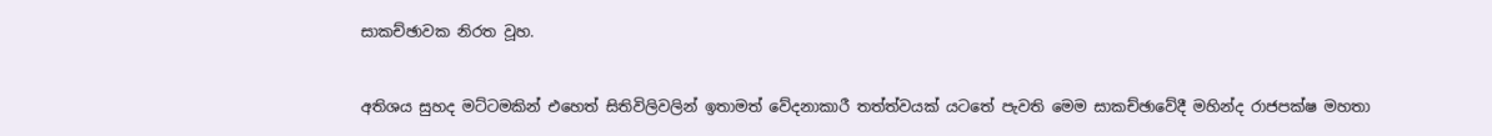සාකච්ඡාවක නිරත වූහ.


අතිශය සුහද මට්ටමකින් එහෙත් සිතිවිලිවලින් ඉතාමත් වේදනාකාරී තත්ත්වයක් යටතේ පැවති මෙම සාකච්ඡාවේදී මහින්ද රාජපක්ෂ මහතා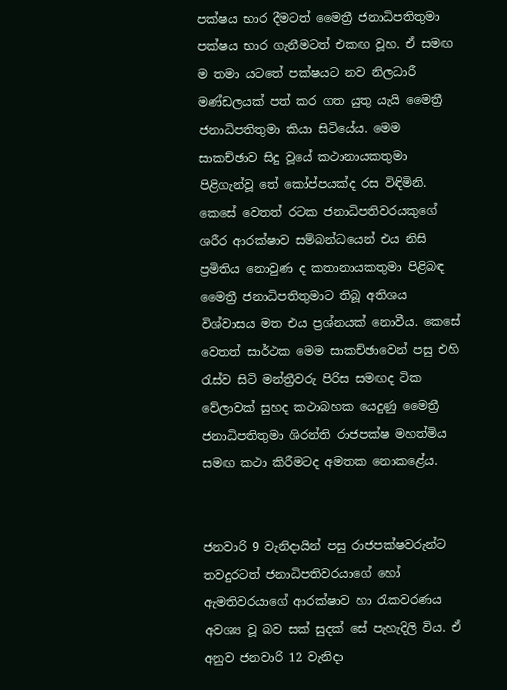පක්ෂය භාර දීමටත් මෛත්‍රී ජනාධිපතිතුමා පක්ෂය භාර ගැනීමටත් එකඟ වූහ. ඒ සමඟ ම තමා යටතේ පක්ෂයට නව නිලධාරී මණ්ඩලයක් පත් කර ගත යුතු යැයි මෛත්‍රී ජනාධිපතිතුමා කියා සිටියේය. මෙම සාකච්ඡාව සිදු වූයේ කථානායකතුමා පිළිගැන්වූ තේ කෝප්පයක්ද රස විඳිමිනි. කෙසේ වෙතත් රටක ජනාධිපතිවරයකුගේ ශරීර ආරක්ෂාව සම්බන්ධයෙන් එය නිසි ප්‍රමිතිය නොවුණ ද කතානායකතුමා පිළිබඳ මෛත්‍රී ජනාධිපතිතුමාට තිබූ අතිශය විශ්වාසය මත එය ප්‍රශ්නයක් නොවීය. කෙසේ වෙතත් සාර්ථක මෙම සාකච්ඡාවෙන් පසු එහි රැස්ව සිටි මන්ත්‍රීවරු පිරිස සමඟද ටික වේලාවක් සුහද කථාබහක යෙදුණු මෛත්‍රී ජනාධිපතිතුමා ශිරන්ති රාජපක්ෂ මහත්මිය සමඟ කථා කිරීමටද අමතක නොකළේය.


ජනවාරි 9 වැනිදායින් පසු රාජපක්ෂවරුන්ට තවදුරටත් ජනාධිපතිවරයාගේ හෝ ඇමතිවරයාගේ ආරක්ෂාව හා රැකවරණය අවශ්‍ය වූ බව සක් සුදක් සේ පැහැදිලි විය. ඒ අනුව ජනවාරි 12 වැනිදා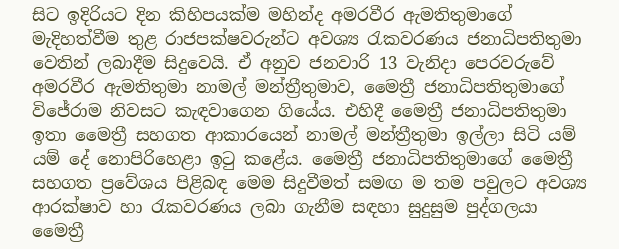සිට ඉදිරියට දින කිහිපයක්ම මහින්ද අමරවීර ඇමතිතුමාගේ මැදිහත්වීම තුළ රාජපක්ෂවරුන්ට අවශ්‍ය රැකවරණය ජනාධිපතිතුමා වෙතින් ලබාදීම සිදුවෙයි. ඒ අනුව ජනවාරි 13 වැනිදා පෙරවරුවේ අමරවීර ඇමතිතුමා නාමල් මන්ත්‍රීතුමාව, මෛත්‍රී ජනාධිපතිතුමාගේ විජේරාම නිවසට කැඳවාගෙන ගියේය. එහිදී මෛත්‍රී ජනාධිපතිතුමා ඉතා මෛත්‍රී සහගත ආකාරයෙන් නාමල් මන්ත්‍රීතුමා ඉල්ලා සිටි යම් යම් දේ නොපිරිහෙළා ඉටු කළේය. මෛත්‍රී ජනාධිපතිතුමාගේ මෛත්‍රී සහගත ප්‍රවේශය පිළිබඳ මෙම සිදුවීමත් සමඟ ම තම පවුලට අවශ්‍ය ආරක්ෂාව හා රැකවරණය ලබා ගැනීම සඳහා සුදුසුම පුද්ගලයා මෛත්‍රී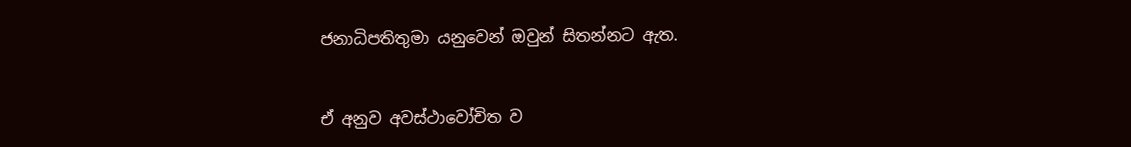ජනාධිපතිතුමා යනුවෙන් ඔවුන් සිතන්නට ඇත.


ඒ අනුව අවස්ථාවෝචිත ව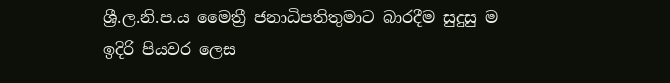ශ්‍රී.ල.නි.ප.ය මෛත්‍රී ජනාධිපතිතුමාට බාරදීම සුදුසු ම ඉදිරි පියවර ලෙස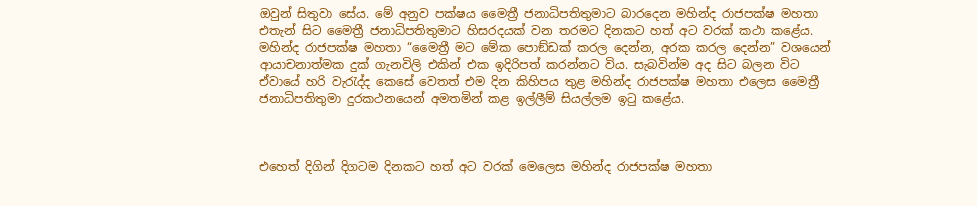ඔවුන් සිතුවා සේය. මේ අනුව පක්ෂය මෛත්‍රී ජනාධිපතිතුමාට බාරදෙන මහින්ද රාජපක්ෂ මහතා එතැන් සිට මෛත්‍රී ජනාධිපතිතුමාට හිසරදයක් වන තරමට දිනකට හත් අට වරක් කථා කළේය. මහින්ද රාජපක්ෂ මහතා “මෛත්‍රී මට මේක පොඞ්ඩක් කරල දෙන්න, අරක කරල දෙන්න” වශයෙන් ආයාචනාත්මක දුක් ගැනවිලි එකින් එක ඉදිරිපත් කරන්නට විය. සැබවින්ම අද සිට බලන විට ඒවායේ හරි වැරැද්ද කෙසේ වෙතත් එම දින කිහිපය තුළ මහින්ද රාජපක්ෂ මහතා එලෙස මෛත්‍රී ජනාධිපතිතුමා දුරකථනයෙන් අමතමින් කළ ඉල්ලීම් සියල්ලම ඉටු කළේය.



එහෙත් දිගින් දිගටම දිනකට හත් අට වරක් මෙලෙස මහින්ද රාජපක්ෂ මහතා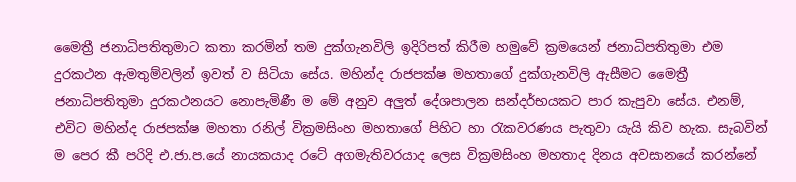මෛත්‍රී ජනාධිපතිතුමාට කතා කරමින් තම දුක්ගැනවිලි ඉදිරිපත් කිරීම හමුවේ ක්‍රමයෙන් ජනාධිපතිතුමා එම දුරකථන ඇමතුම්වලින් ඉවත් ව සිටියා සේය. මහින්ද රාජපක්ෂ මහතාගේ දුක්ගැනවිලි ඇසීමට මෛත්‍රී ජනාධිපතිතුමා දුරකථනයට නොපැමිණී ම මේ අනුව අලුත් දේශපාලන සන්දර්භයකට පාර කැපුවා සේය. එනම්, එවිට මහින්ද රාජපක්ෂ මහතා රනිල් වික්‍රමසිංහ මහතාගේ පිහිට හා රැකවරණය පැතුවා යැයි කිව හැක. සැබවින් ම පෙර කී පරිදි එ.ජා.ප.යේ නායකයාද රටේ අගමැතිවරයාද ලෙස වික්‍රමසිංහ මහතාද දිනය අවසානයේ කරන්නේ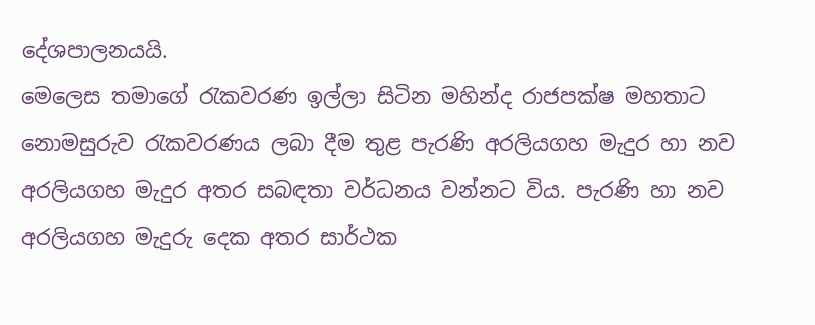දේශපාලනයයි.
මෙලෙස තමාගේ රැකවරණ ඉල්ලා සිටින මහින්ද රාජපක්ෂ මහතාට නොමසුරුව රැකවරණය ලබා දීම තුළ පැරණි අරලියගහ මැදුර හා නව අරලියගහ මැදුර අතර සබඳතා වර්ධනය වන්නට විය. පැරණි හා නව අරලියගහ මැදුරු දෙක අතර සාර්ථක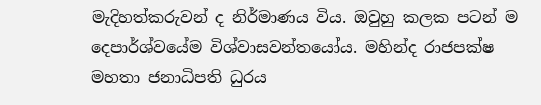මැදිහත්කරුවන් ද නිර්මාණය විය. ඔවුහු කලක පටන් ම දෙපාර්ශ්වයේම විශ්වාසවන්තයෝය. මහින්ද රාජපක්ෂ මහතා ජනාධිපති ධුරය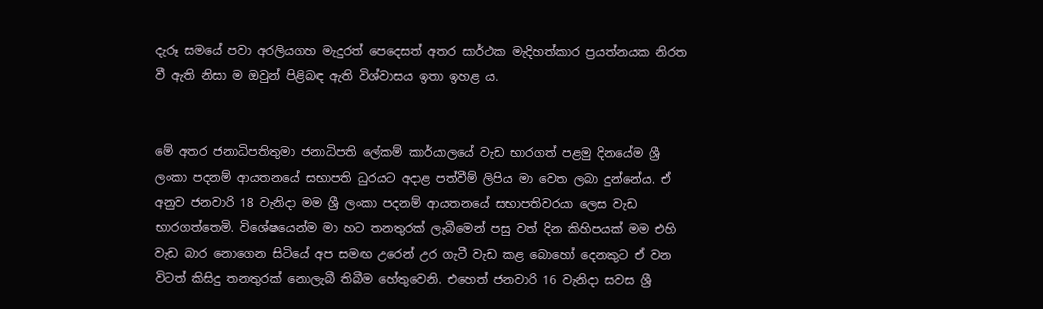දැරූ සමයේ පවා අරලියගහ මැදුරත් පෙදෙසත් අතර සාර්ථක මැදිහත්කාර ප්‍රයත්නයක නිරත වී ඇති නිසා ම ඔවුන් පිළිබඳ ඇති විශ්වාසය ඉතා ඉහළ ය.


මේ අතර ජනාධිපතිතුමා ජනාධිපති ලේකම් කාර්යාලයේ වැඩ භාරගත් පළමු දිනයේම ශ්‍රී ලංකා පදනම් ආයතනයේ සභාපති ධුරයට අදාළ පත්වීම් ලිපිය මා වෙත ලබා දුන්නේය. ඒ අනුව ජනවාරි 18 වැනිදා මම ශ්‍රී ලංකා පදනම් ආයතනයේ සභාපතිවරයා ලෙස වැඩ භාරගත්තෙමි. විශේෂයෙන්ම මා හට තනතුරක් ලැබීමෙන් පසු වත් දින කිහිපයක් මම එහි වැඩ බාර නොගෙන සිටියේ අප සමඟ උරෙන් උර ගැටී වැඩ කළ බොහෝ දෙනකුට ඒ වන විටත් කිසිදු තනතුරක් නොලැබී තිබීම හේතුවෙනි. එහෙත් ජනවාරි 16 වැනිදා සවස ශ්‍රී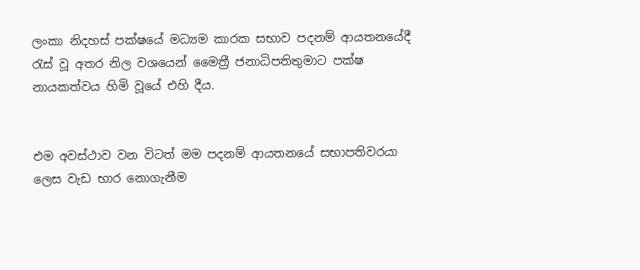ලංකා නිදහස් පක්ෂයේ මධ්‍යම කාරක සභාව පදනම් ආයතනයේදී රැස් වූ අතර නිල වශයෙන් මෛත්‍රී ජනාධිපතිතුමාට පක්ෂ නායකත්වය හිමි වූයේ එහි දීය.


එම අවස්ථාව වන විටත් මම පදනම් ආයතනයේ සභාපතිවරයා ලෙස වැඩ භාර නොගැනීම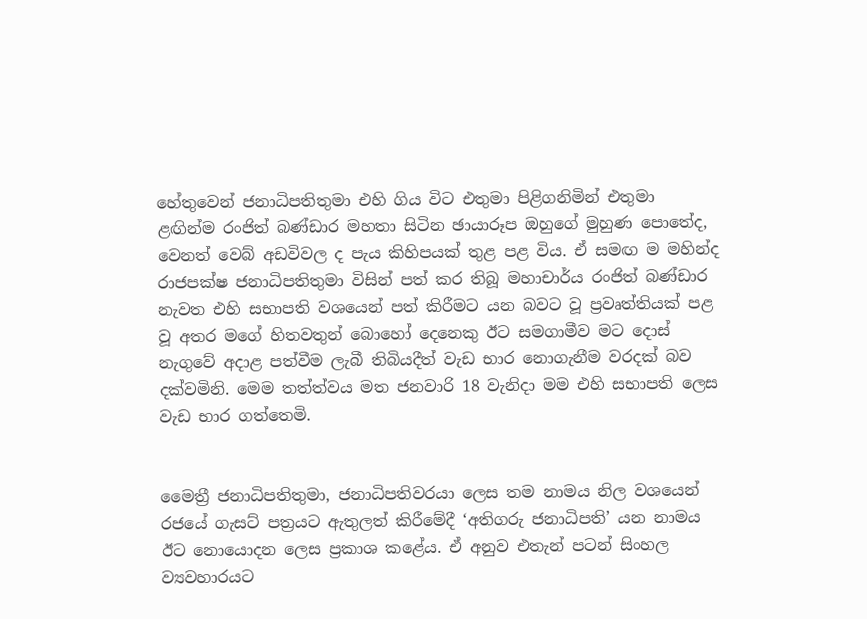හේතුවෙන් ජනාධිපතිතුමා එහි ගිය විට එතුමා පිළිගනිමින් එතුමා ළඟින්ම රංජිත් බණ්ඩාර මහතා සිටින ඡායාරූප ඔහුගේ මුහුණ පොතේද, වෙනත් වෙබ් අඩවිවල ද පැය කිහිපයක් තුළ පළ විය. ඒ සමඟ ම මහින්ද රාජපක්ෂ ජනාධිපතිතුමා විසින් පත් කර තිබූ මහාචාර්ය රංජිත් බණ්ඩාර නැවත එහි සභාපති වශයෙන් පත් කිරීමට යන බවට වූ ප්‍රවෘත්තියක් පළ වූ අතර මගේ හිතවතුන් බොහෝ දෙනෙකු ඊට සමගාමීව මට දොස් නැගුවේ අදාළ පත්වීම ලැබී තිබියදීත් වැඩ භාර නොගැනීම වරදක් බව දක්වමිනි. මෙම තත්ත්වය මත ජනවාරි 18 වැනිදා මම එහි සභාපති ලෙස වැඩ භාර ගත්තෙමි.


මෛත්‍රී ජනාධිපතිතුමා, ජනාධිපතිවරයා ලෙස තම නාමය නිල වශයෙන් රජයේ ගැසට් පත්‍රයට ඇතුලත් කිරීමේදී ‘අතිගරු ජනාධිපති’ යන නාමය ඊට නොයොදන ලෙස ප්‍රකාශ කළේය. ඒ අනුව එතැන් පටන් සිංහල ව්‍යවහාරයට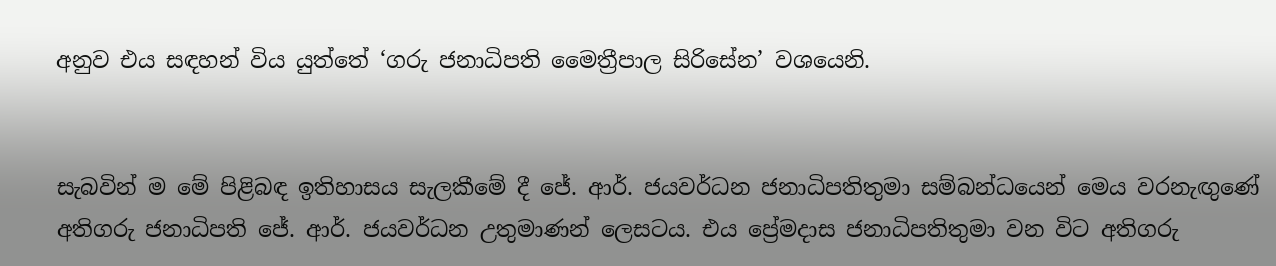අනුව එය සඳහන් විය යුත්තේ ‘ගරු ජනාධිපති මෛත්‍රීපාල සිරිසේන’ වශයෙනි.


සැබවින් ම මේ පිළිබඳ ඉතිහාසය සැලකීමේ දී ජේ. ආර්. ජයවර්ධන ජනාධිපතිතුමා සම්බන්ධයෙන් මෙය වරනැඟුණේ අතිගරු ජනාධිපති ජේ. ආර්. ජයවර්ධන උතුමාණන් ලෙසටය. එය ප්‍රේමදාස ජනාධිපතිතුමා වන විට අතිගරු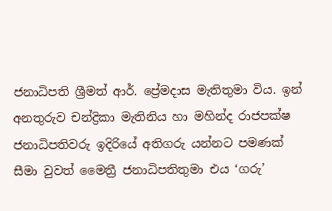ජනාධිපති ශ්‍රීමත් ආර්. ප්‍රේමදාස මැතිතුමා විය. ඉන් අනතුරුව චන්ද්‍රිකා මැතිනිය හා මහින්ද රාජපක්ෂ ජනාධිපතිවරු ඉදිරියේ අතිගරු යන්නට පමණක් සීමා වුවත් මෛත්‍රී ජනාධිපතිතුමා එය ‘ගරු’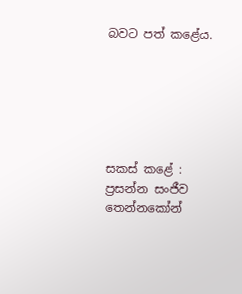බවට පත් කළේය.






සකස් කළේ :
ප්‍රසන්න සංජීව තෙන්නකෝන්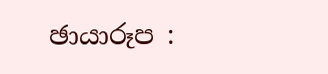ඡායාරූප :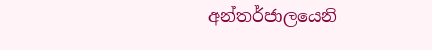අන්තර්ජාලයෙනි